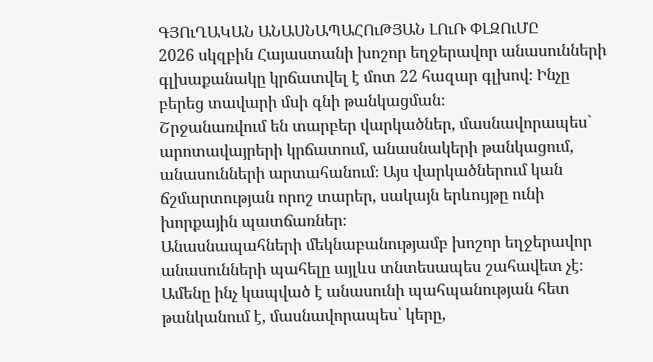ԳՅՈւՂԱԿԱՆ ԱՆԱՍՆԱՊԱՀՈւԹՅԱՆ ԼՈւՌ ՓԼԶՈւՄԸ
2026 սկզբին Հայաստանի խոշոր եղջերավոր անասունների գլխաքանակը կրճատվել է մոտ 22 հազար գլխով։ Ինչը բերեց տավարի մսի գնի թանկացման։
Շրջանառվում են տարբեր վարկածներ, մասնավորապես` արոտավայրերի կրճատում, անասնակերի թանկացում, անասունների արտահանում։ Այս վարկածներում կան ճշմարտության որոշ տարեր, սակայն երևույթը ունի խորքային պատճառներ։
Անասնապահների մեկնաբանությամբ խոշոր եղջերավոր անասունների պահելը այլևս տնտեսապես շահավետ չէ։ Ամենը ինչ կապված է անասունի պահպանության հետ թանկանում է, մասնավորապես՝ կերը,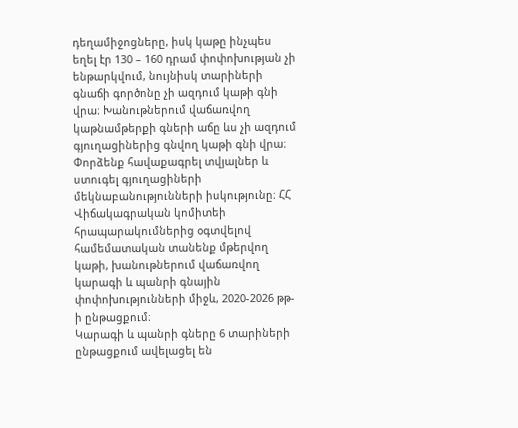դեղամիջոցները, իսկ կաթը ինչպես եղել էր 130 – 160 դրամ փոփոխության չի ենթարկվում, նույնիսկ տարիների գնաճի գործոնը չի ազդում կաթի գնի վրա։ Խանութներում վաճառվող կաթնամթերքի գների աճը ևս չի ազդում գյուղացիներից գնվող կաթի գնի վրա։
Փորձենք հավաքագրել տվյալներ և ստուգել գյուղացիների մեկնաբանությունների իսկությունը։ ՀՀ Վիճակագրական կոմիտեի հրապարակումներից օգտվելով համեմատական տանենք մթերվող կաթի, խանութներում վաճառվող կարագի և պանրի գնային փոփոխությունների միջև, 2020-2026 թթ-ի ընթացքում։
Կարագի և պանրի գները 6 տարիների ընթացքում ավելացել են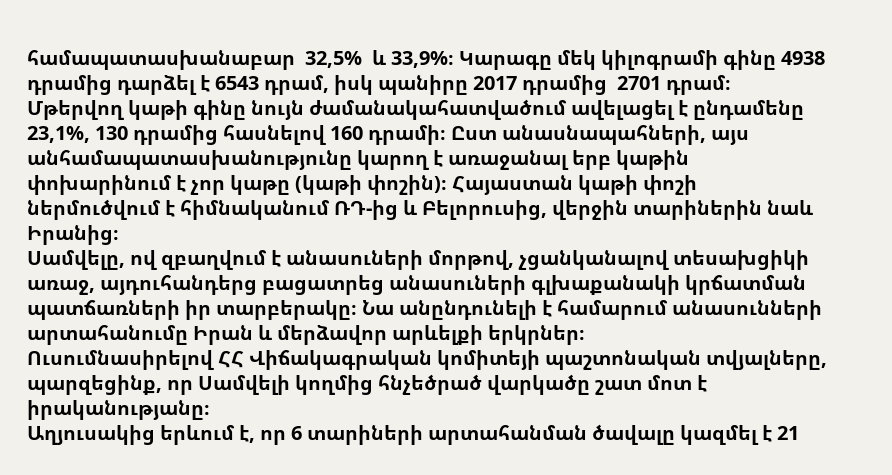համապատասխանաբար  32,5%  և 33,9%։ Կարագը մեկ կիլոգրամի գինը 4938 դրամից դարձել է 6543 դրամ, իսկ պանիրը 2017 դրամից  2701 դրամ։ Մթերվող կաթի գինը նույն ժամանակահատվածում ավելացել է ընդամենը 23,1%, 130 դրամից հասնելով 160 դրամի։ Ըստ անասնապահների, այս անհամապատասխանությունը կարող է առաջանալ երբ կաթին փոխարինում է չոր կաթը (կաթի փոշին)։ Հայաստան կաթի փոշի ներմուծվում է հիմնականում ՌԴ-ից և Բելորուսից, վերջին տարիներին նաև Իրանից։
Սամվելը, ով զբաղվում է անասուների մորթով, չցանկանալով տեսախցիկի առաջ, այդուհանդերց բացատրեց անասուների գլխաքանակի կրճատման պատճառների իր տարբերակը։ Նա անընդունելի է համարում անասունների արտահանումը Իրան և մերձավոր արևելքի երկրներ։
Ուսումնասիրելով ՀՀ Վիճակագրական կոմիտեյի պաշտոնական տվյալները, պարզեցինք, որ Սամվելի կողմից հնչեծրած վարկածը շատ մոտ է իրականությանը։
Աղյուսակից երևում է, որ 6 տարիների արտահանման ծավալը կազմել է 21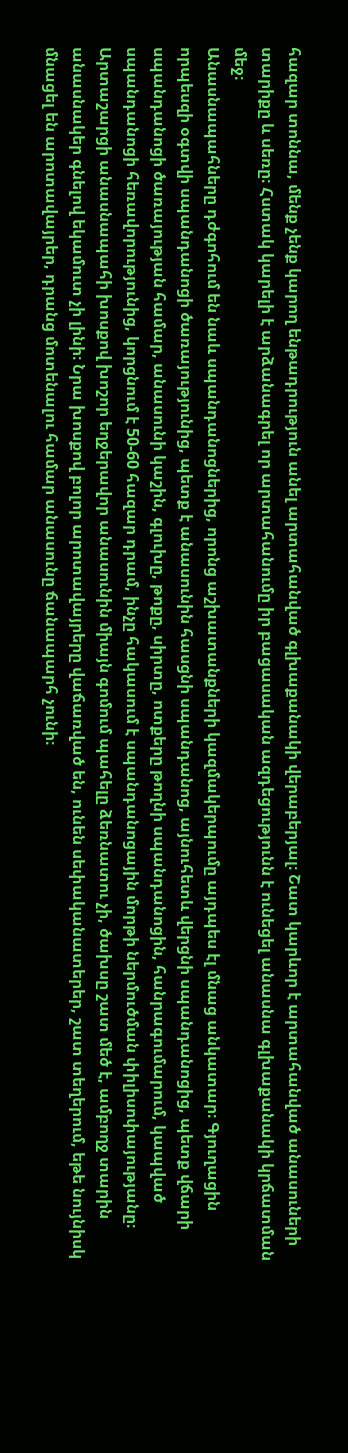հազար տոննա, մենք չենք կարող ենթադրություն անել արտահանված գլխաքանակի վերաբերյալ։ Շատ կարևոր է արտահանված անասուների տարիքը և սեռը։ Հստակ կարելի է արձանագրել որ արտահանումը իր բացասական ազդեցությունն է ունեցել անասնա գլխաքանակի կրճատման մեջ։
Անասնապահները դժգոհում են նաև սպանդանոցներից, որոնց աշխատանքների կազմակերպումը այդպես էլ մնաց անկատար։ Գյուղացին որպեսզի օգտվի սպանդանոցի ծառայությունից, պետք է անասունին հասցնի սպանդանոց, այնուհետև վերցնի սպանդանոցից, պետք վճարի սպանդանոցի ծառայության համար, անասունի կաշին, գլուխը, թոքը, սիրտը, ոտքերը թողնի սպանդանոցին, հանրագումարում, կապված սպանդանոցի հեռավորությունից, կորցնում է 50-60 հազար դրամ, ինչը հակասում է սպանդանոցային մորթի ներմուծման փիլիսոփայությանը։
Արտաշարցի անասնապահի խոսքով խոշոր եղջերավոր անասունին միայն գոմում պահելը ձեռնատու չի, ծախսը շատ մեծ է, ամբողջ տարին անասնակեր գնելով եկամուտ չի լինի։ Նրա խոսքով բոլոր արոտավայրերը վաճառված են, ունեն սեփականատերեր, շատ տեղերում, եթե նույնիսկ մնացել են արոտավայրեր, դրանց մոտենալու համար անասունը ճանապարհ չունի։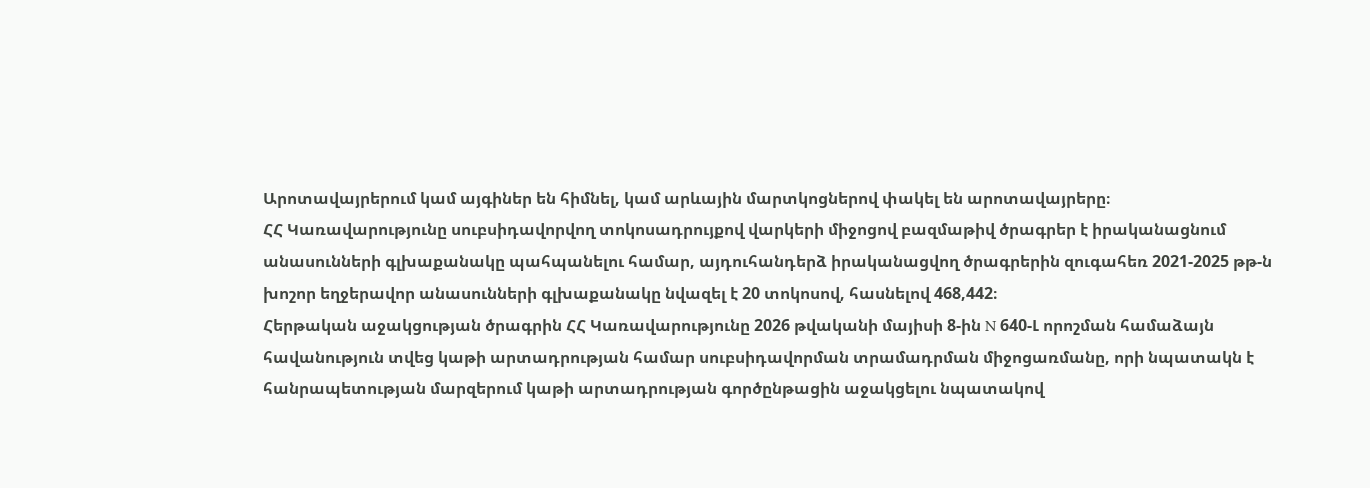Արոտավայրերում կամ այգիներ են հիմնել, կամ արևային մարտկոցներով փակել են արոտավայրերը։
ՀՀ Կառավարությունը սուբսիդավորվող տոկոսադրույքով վարկերի միջոցով բազմաթիվ ծրագրեր է իրականացնում անասունների գլխաքանակը պահպանելու համար, այդուհանդերձ իրականացվող ծրագրերին զուգահեռ 2021-2025 թթ-ն խոշոր եղջերավոր անասունների գլխաքանակը նվազել է 20 տոկոսով, հասնելով 468,442։
Հերթական աջակցության ծրագրին ՀՀ Կառավարությունը 2026 թվականի մայիսի 8-ին N 640-Լ որոշման համաձայն հավանություն տվեց կաթի արտադրության համար սուբսիդավորման տրամադրման միջոցառմանը, որի նպատակն է հանրապետության մարզերում կաթի արտադրության գործընթացին աջակցելու նպատակով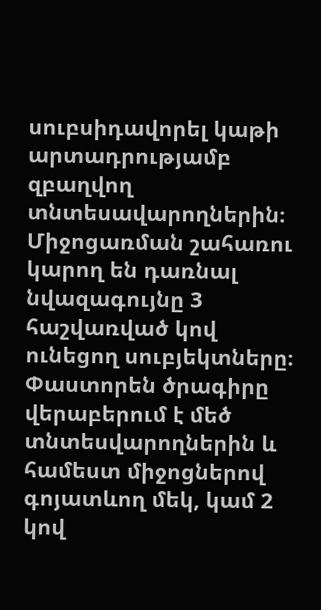սուբսիդավորել կաթի արտադրությամբ զբաղվող տնտեսավարողներին։
Միջոցառման շահառու կարող են դառնալ նվազագույնը 3 հաշվառված կով ունեցող սուբյեկտները։ Փաստորեն ծրագիրը վերաբերում է մեծ տնտեսվարողներին և համեստ միջոցներով գոյատևող մեկ, կամ 2 կով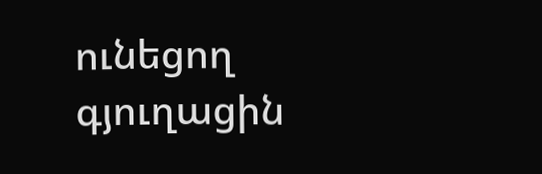ունեցող գյուղացին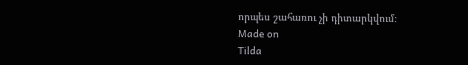որպես շահառու չի դիտարկվում։
Made on
Tilda